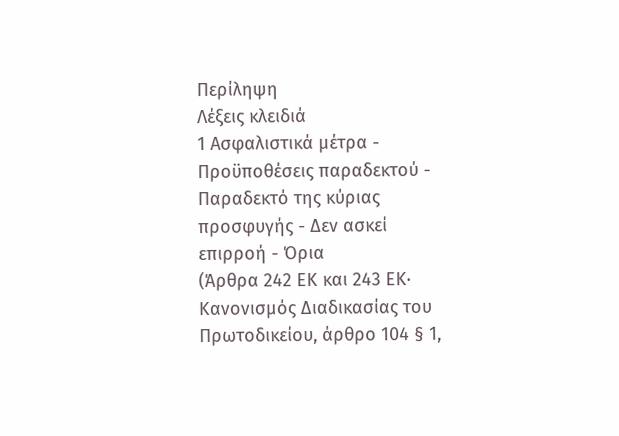Περίληψη
Λέξεις κλειδιά
1 Ασφαλιστικά μέτρα - Πρoϋποθέσεις παραδεκτού - Παραδεκτό της κύριας προσφυγής - Δεν ασκεί επιρροή - Όρια
(Άρθρα 242 ΕΚ και 243 ΕΚ· Κανονισμός Διαδικασίας του Πρωτοδικείου, άρθρο 104 § 1,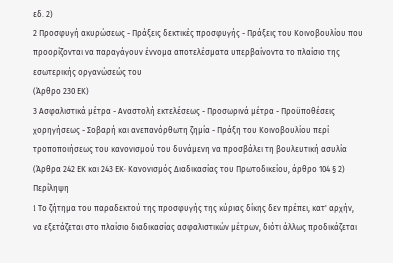εδ. 2)
2 Προσφυγή ακυρώσεως - Πράξεις δεκτικές προσφυγής - Πράξεις του Κοινοβουλίου που προορίζονται να παραγάγουν έννομα αποτελέσματα υπερβαίνοντα το πλαίσιο της εσωτερικής οργανώσεώς του
(Άρθρο 230 ΕΚ)
3 Ασφαλιστικά μέτρα - Αναστολή εκτελέσεως - Προσωρινά μέτρα - Προϋποθέσεις χορηγήσεως - Σοβαρή και ανεπανόρθωτη ζημία - Πράξη του Κοινοβουλίου περί τροποποιήσεως του κανονισμού του δυνάμενη να προσβάλει τη βουλευτική ασυλία
(Άρθρα 242 ΕΚ και 243 ΕΚ· Κανονισμός Διαδικασίας του Πρωτοδικείου, άρθρο 104 § 2)
Περίληψη
1 Tο ζήτημα του παραδεκτού της προσφυγής της κύριας δίκης δεν πρέπει, κατ' αρχήν, να εξετάζεται στο πλαίσιο διαδικασίας ασφαλιστικών μέτρων, διότι άλλως προδικάζεται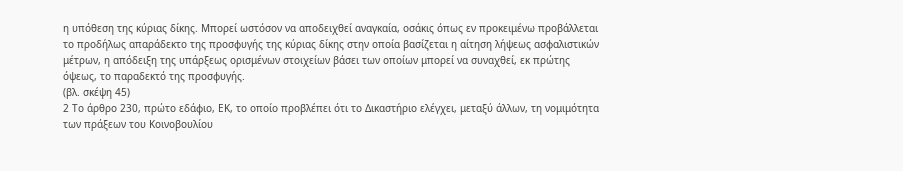η υπόθεση της κύριας δίκης. Μπορεί ωστόσον να αποδειχθεί αναγκαία, οσάκις όπως εν προκειμένω προβάλλεται το προδήλως απαράδεκτο της προσφυγής της κύριας δίκης στην οποία βασίζεται η αίτηση λήψεως ασφαλιστικών μέτρων, η απόδειξη της υπάρξεως ορισμένων στοιχείων βάσει των οποίων μπορεί να συναχθεί, εκ πρώτης όψεως, το παραδεκτό της προσφυγής.
(βλ. σκέψη 45)
2 Το άρθρο 230, πρώτο εδάφιο, ΕΚ, το οποίο προβλέπει ότι το Δικαστήριο ελέγχει, μεταξύ άλλων, τη νομιμότητα των πράξεων του Κοινοβουλίου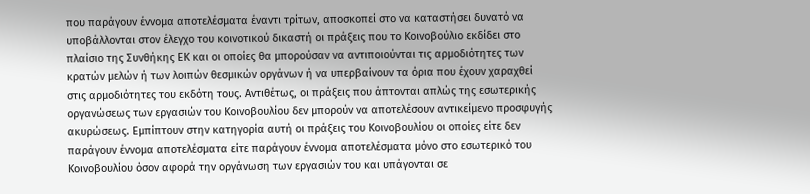που παράγουν έννομα αποτελέσματα έναντι τρίτων, αποσκοπεί στο να καταστήσει δυνατό να υποβάλλονται στον έλεγχο του κοινοτικού δικαστή οι πράξεις που το Κοινοβούλιο εκδίδει στο πλαίσιο της Συνθήκης ΕΚ και οι οποίες θα μπορούσαν να αντιποιούνται τις αρμοδιότητες των κρατών μελών ή των λοιπών θεσμικών οργάνων ή να υπερβαίνουν τα όρια που έχουν χαραχθεί στις αρμοδιότητες του εκδότη τους. Αντιθέτως, οι πράξεις που άπτονται απλώς της εσωτερικής οργανώσεως των εργασιών του Κοινοβουλίου δεν μπορούν να αποτελέσουν αντικείμενο προσφυγής ακυρώσεως. Εμπίπτουν στην κατηγορία αυτή οι πράξεις του Κοινοβουλίου οι οποίες είτε δεν παράγουν έννομα αποτελέσματα είτε παράγουν έννομα αποτελέσματα μόνο στο εσωτερικό του Κοινοβουλίου όσον αφορά την οργάνωση των εργασιών του και υπάγονται σε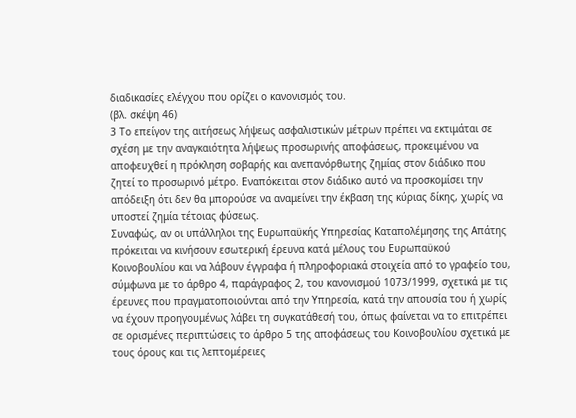διαδικασίες ελέγχου που ορίζει ο κανονισμός του.
(βλ. σκέψη 46)
3 Tο επείγον της αιτήσεως λήψεως ασφαλιστικών μέτρων πρέπει να εκτιμάται σε σχέση με την αναγκαιότητα λήψεως προσωρινής αποφάσεως, προκειμένου να αποφευχθεί η πρόκληση σοβαρής και ανεπανόρθωτης ζημίας στον διάδικο που ζητεί το προσωρινό μέτρο. Εναπόκειται στον διάδικο αυτό να προσκομίσει την απόδειξη ότι δεν θα μπορούσε να αναμείνει την έκβαση της κύριας δίκης, χωρίς να υποστεί ζημία τέτοιας φύσεως.
Συναφώς, αν οι υπάλληλοι της Ευρωπαϋκής Υπηρεσίας Καταπολέμησης της Απάτης πρόκειται να κινήσουν εσωτερική έρευνα κατά μέλους του Ευρωπαϋκού Κοινοβουλίου και να λάβουν έγγραφα ή πληροφοριακά στοιχεία από το γραφείο του, σύμφωνα με το άρθρο 4, παράγραφος 2, του κανονισμού 1073/1999, σχετικά με τις έρευνες που πραγματοποιούνται από την Υπηρεσία, κατά την απουσία του ή χωρίς να έχουν προηγουμένως λάβει τη συγκατάθεσή του, όπως φαίνεται να το επιτρέπει σε ορισμένες περιπτώσεις το άρθρο 5 της αποφάσεως του Κοινοβουλίου σχετικά με τους όρους και τις λεπτομέρειες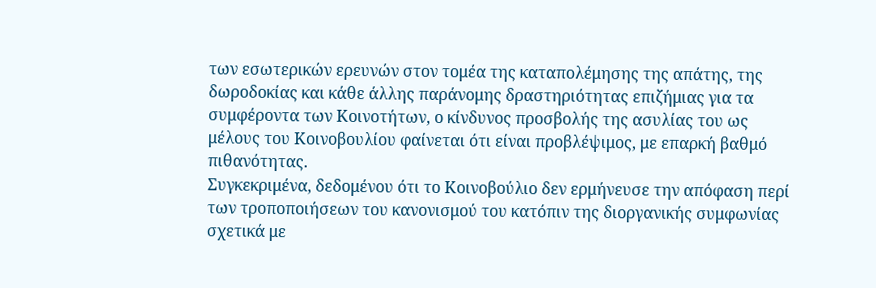των εσωτερικών ερευνών στον τομέα της καταπολέμησης της απάτης, της δωροδοκίας και κάθε άλλης παράνομης δραστηριότητας επιζήμιας για τα συμφέροντα των Κοινοτήτων, ο κίνδυνος προσβολής της ασυλίας του ως μέλους του Κοινοβουλίου φαίνεται ότι είναι προβλέψιμος, με επαρκή βαθμό πιθανότητας.
Συγκεκριμένα, δεδομένου ότι το Κοινοβούλιο δεν ερμήνευσε την απόφαση περί των τροποποιήσεων του κανονισμού του κατόπιν της διοργανικής συμφωνίας σχετικά με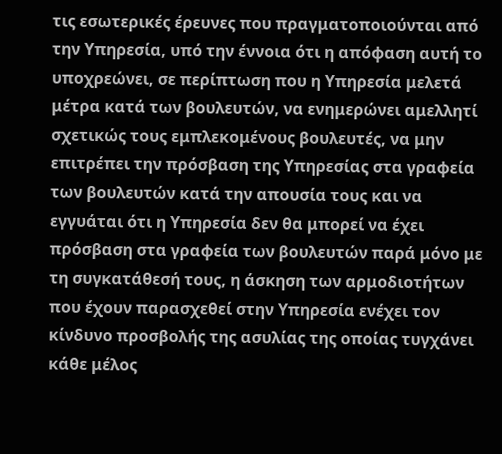τις εσωτερικές έρευνες που πραγματοποιούνται από την Υπηρεσία, υπό την έννοια ότι η απόφαση αυτή το υποχρεώνει, σε περίπτωση που η Υπηρεσία μελετά μέτρα κατά των βουλευτών, να ενημερώνει αμελλητί σχετικώς τους εμπλεκομένους βουλευτές, να μην επιτρέπει την πρόσβαση της Υπηρεσίας στα γραφεία των βουλευτών κατά την απουσία τους και να εγγυάται ότι η Υπηρεσία δεν θα μπορεί να έχει πρόσβαση στα γραφεία των βουλευτών παρά μόνο με τη συγκατάθεσή τους, η άσκηση των αρμοδιοτήτων που έχουν παρασχεθεί στην Υπηρεσία ενέχει τον κίνδυνο προσβολής της ασυλίας της οποίας τυγχάνει κάθε μέλος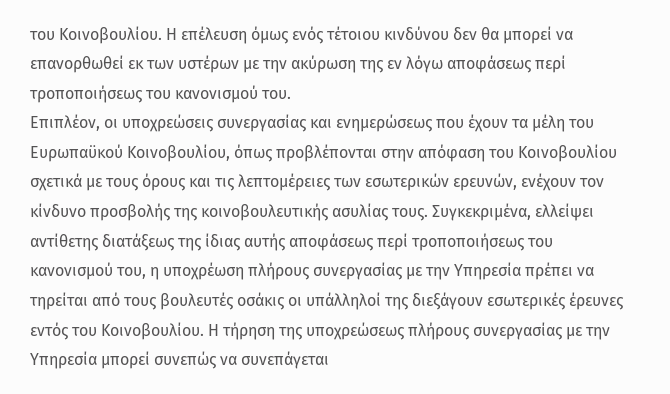του Κοινοβουλίου. Η επέλευση όμως ενός τέτοιου κινδύνου δεν θα μπορεί να επανορθωθεί εκ των υστέρων με την ακύρωση της εν λόγω αποφάσεως περί τροποποιήσεως του κανονισμού του.
Επιπλέον, οι υποχρεώσεις συνεργασίας και ενημερώσεως που έχουν τα μέλη του Ευρωπαϋκού Κοινοβουλίου, όπως προβλέπονται στην απόφαση του Κοινοβουλίου σχετικά με τους όρους και τις λεπτομέρειες των εσωτερικών ερευνών, ενέχουν τον κίνδυνο προσβολής της κοινοβουλευτικής ασυλίας τους. Συγκεκριμένα, ελλείψει αντίθετης διατάξεως της ίδιας αυτής αποφάσεως περί τροποποιήσεως του κανονισμού του, η υποχρέωση πλήρους συνεργασίας με την Υπηρεσία πρέπει να τηρείται από τους βουλευτές οσάκις οι υπάλληλοί της διεξάγουν εσωτερικές έρευνες εντός του Κοινοβουλίου. Η τήρηση της υποχρεώσεως πλήρους συνεργασίας με την Υπηρεσία μπορεί συνεπώς να συνεπάγεται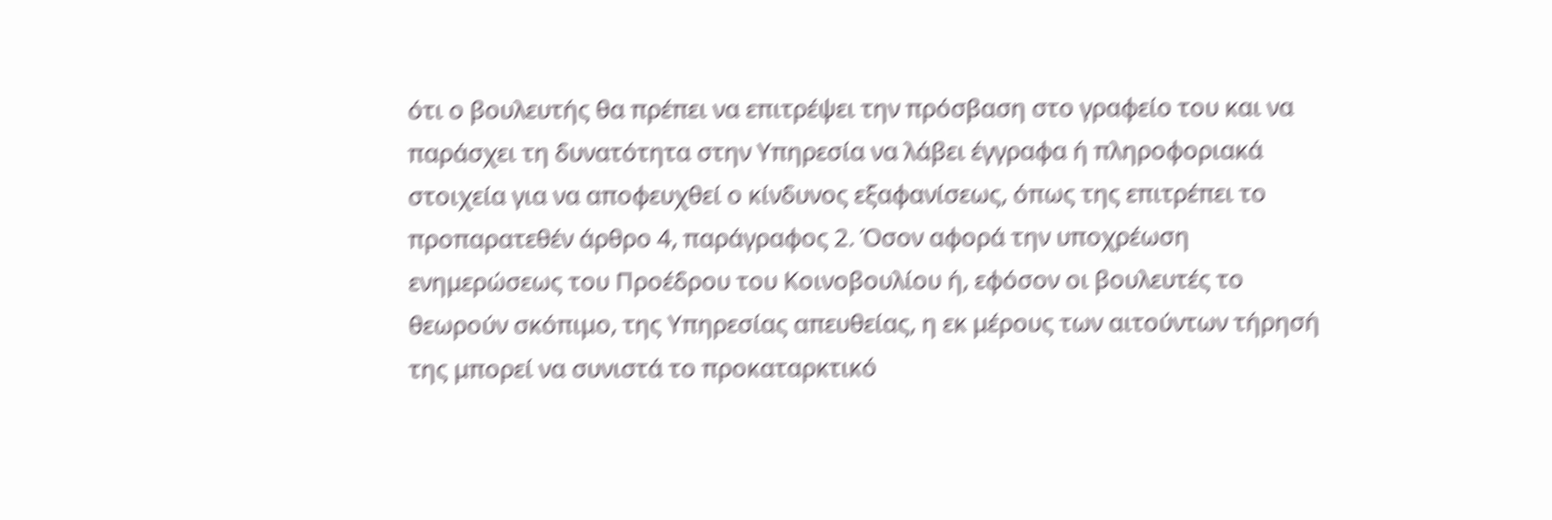ότι ο βουλευτής θα πρέπει να επιτρέψει την πρόσβαση στο γραφείο του και να παράσχει τη δυνατότητα στην Υπηρεσία να λάβει έγγραφα ή πληροφοριακά στοιχεία για να αποφευχθεί ο κίνδυνος εξαφανίσεως, όπως της επιτρέπει το προπαρατεθέν άρθρο 4, παράγραφος 2. Όσον αφορά την υποχρέωση ενημερώσεως του Προέδρου του Κοινοβουλίου ή, εφόσον οι βουλευτές το θεωρούν σκόπιμο, της Υπηρεσίας απευθείας, η εκ μέρους των αιτούντων τήρησή της μπορεί να συνιστά το προκαταρκτικό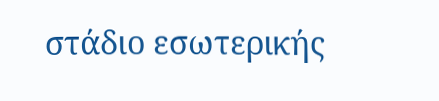στάδιο εσωτερικής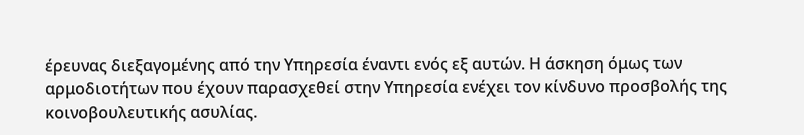έρευνας διεξαγομένης από την Υπηρεσία έναντι ενός εξ αυτών. Η άσκηση όμως των αρμοδιοτήτων που έχουν παρασχεθεί στην Υπηρεσία ενέχει τον κίνδυνο προσβολής της κοινοβουλευτικής ασυλίας.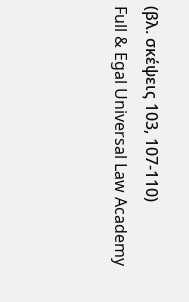(βλ. σκέψεις 103, 107-110)
Full & Egal Universal Law Academy